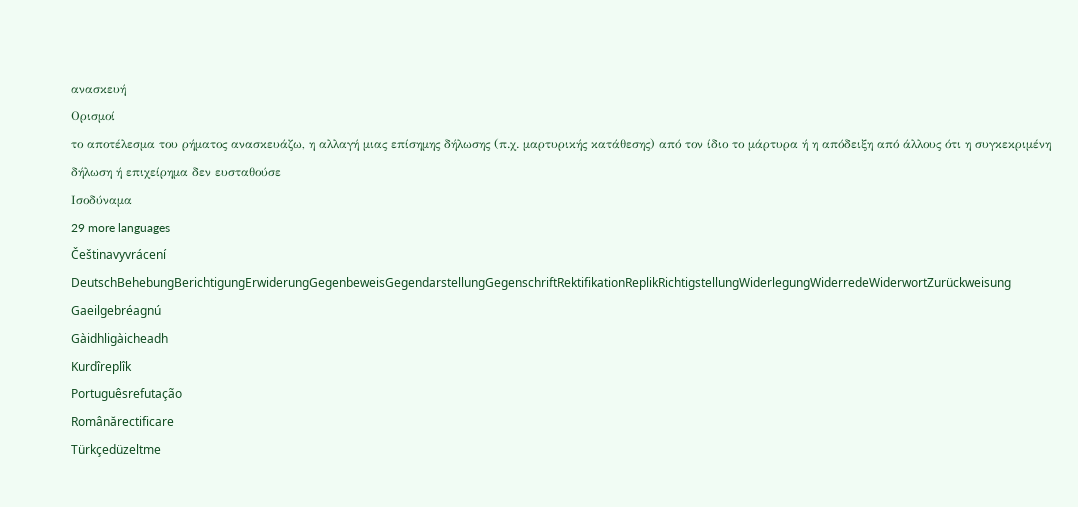ανασκευή
Ορισμοί
το αποτέλεσμα του ρήματος ανασκευάζω, η αλλαγή μιας επίσημης δήλωσης (π.χ. μαρτυρικής κατάθεσης) από τον ίδιο το μάρτυρα ή η απόδειξη από άλλους ότι η συγκεκριμένη δήλωση ή επιχείρημα δεν ευσταθούσε
Ισοδύναμα
29 more languages
Češtinavyvrácení
DeutschBehebungBerichtigungErwiderungGegenbeweisGegendarstellungGegenschriftRektifikationReplikRichtigstellungWiderlegungWiderredeWiderwortZurückweisung
Gaeilgebréagnú
Gàidhligàicheadh
Kurdîreplîk
Portuguêsrefutação
Românărectificare
Türkçedüzeltme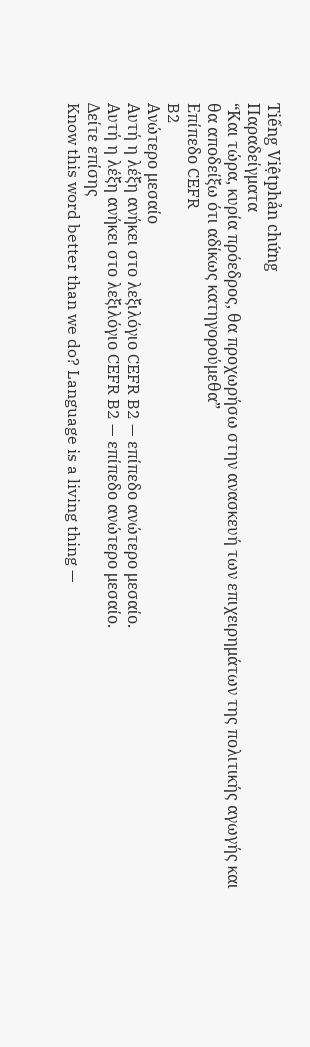Tiếng Việtphản chứng
Παραδείγματα
“Και τώρα, κυρία πρόεδρος, θα προχωρήσω στην ανασκευή των επιχειρημάτων της πολιτικής αγωγής και θα αποδείξω ότι αδίκως κατηγορούμεθα”
Επίπεδο CEFR
B2
Ανώτερο μεσαίο
Αυτή η λέξη ανήκει στο λεξιλόγιο CEFR B2 — επίπεδο ανώτερο μεσαίο.
Αυτή η λέξη ανήκει στο λεξιλόγιο CEFR B2 — επίπεδο ανώτερο μεσαίο.
Δείτε επίσης
Know this word better than we do? Language is a living thing —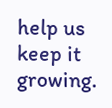help us keep it growing.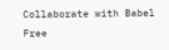Collaborate with Babel Free